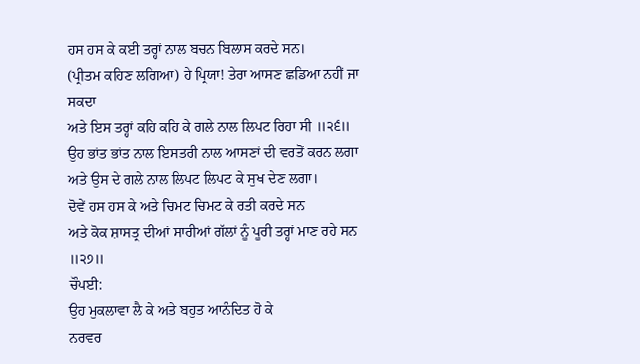ਹਸ ਹਸ ਕੇ ਕਈ ਤਰ੍ਹਾਂ ਨਾਲ ਬਚਨ ਬਿਲਾਸ ਕਰਦੇ ਸਨ।
(ਪ੍ਰੀਤਮ ਕਹਿਣ ਲਗਿਆ) ਹੇ ਪ੍ਰਿਯਾ! ਤੇਰਾ ਆਸਣ ਛਡਿਆ ਨਹੀਂ ਜਾ ਸਕਦਾ
ਅਤੇ ਇਸ ਤਰ੍ਹਾਂ ਕਹਿ ਕਹਿ ਕੇ ਗਲੇ ਨਾਲ ਲਿਪਟ ਰਿਹਾ ਸੀ ॥੨੬॥
ਉਹ ਭਾਂਤ ਭਾਂਤ ਨਾਲ ਇਸਤਰੀ ਨਾਲ ਆਸਣਾਂ ਦੀ ਵਰਤੋਂ ਕਰਨ ਲਗਾ
ਅਤੇ ਉਸ ਦੇ ਗਲੇ ਨਾਲ ਲਿਪਟ ਲਿਪਟ ਕੇ ਸੁਖ ਦੇਣ ਲਗਾ।
ਦੋਵੇਂ ਹਸ ਹਸ ਕੇ ਅਤੇ ਚਿਮਟ ਚਿਮਟ ਕੇ ਰਤੀ ਕਰਦੇ ਸਨ
ਅਤੇ ਕੋਕ ਸ਼ਾਸਤ੍ਰ ਦੀਆਂ ਸਾਰੀਆਂ ਗੱਲਾਂ ਨੂੰ ਪੂਰੀ ਤਰ੍ਹਾਂ ਮਾਣ ਰਹੇ ਸਨ ॥੨੭॥
ਚੌਪਈ:
ਉਹ ਮੁਕਲਾਵਾ ਲੈ ਕੇ ਅਤੇ ਬਹੁਤ ਆਨੰਦਿਤ ਹੋ ਕੇ
ਨਰਵਰ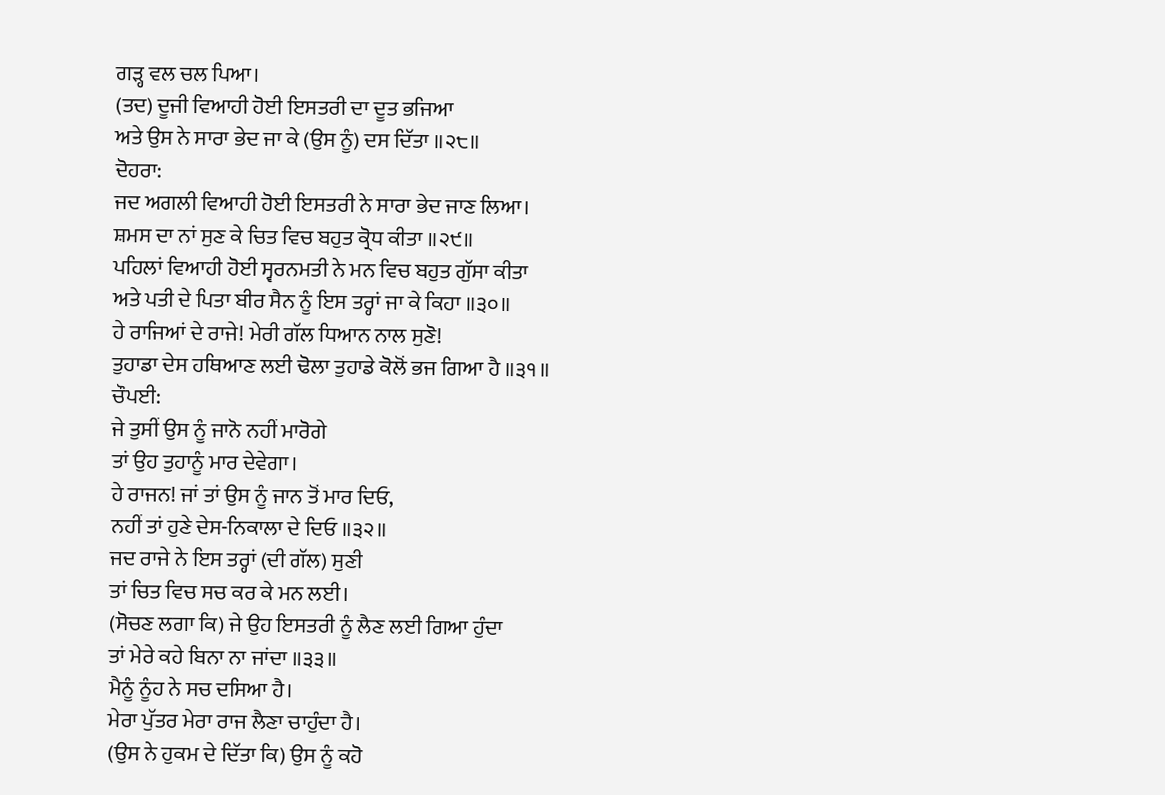ਗੜ੍ਹ ਵਲ ਚਲ ਪਿਆ।
(ਤਦ) ਦੂਜੀ ਵਿਆਹੀ ਹੋਈ ਇਸਤਰੀ ਦਾ ਦੂਤ ਭਜਿਆ
ਅਤੇ ਉਸ ਨੇ ਸਾਰਾ ਭੇਦ ਜਾ ਕੇ (ਉਸ ਨੂੰ) ਦਸ ਦਿੱਤਾ ॥੨੮॥
ਦੋਹਰਾ:
ਜਦ ਅਗਲੀ ਵਿਆਹੀ ਹੋਈ ਇਸਤਰੀ ਨੇ ਸਾਰਾ ਭੇਦ ਜਾਣ ਲਿਆ।
ਸ਼ਮਸ ਦਾ ਨਾਂ ਸੁਣ ਕੇ ਚਿਤ ਵਿਚ ਬਹੁਤ ਕ੍ਰੋਧ ਕੀਤਾ ॥੨੯॥
ਪਹਿਲਾਂ ਵਿਆਹੀ ਹੋਈ ਸ੍ਵਰਨਮਤੀ ਨੇ ਮਨ ਵਿਚ ਬਹੁਤ ਗੁੱਸਾ ਕੀਤਾ
ਅਤੇ ਪਤੀ ਦੇ ਪਿਤਾ ਬੀਰ ਸੈਨ ਨੂੰ ਇਸ ਤਰ੍ਹਾਂ ਜਾ ਕੇ ਕਿਹਾ ॥੩੦॥
ਹੇ ਰਾਜਿਆਂ ਦੇ ਰਾਜੇ! ਮੇਰੀ ਗੱਲ ਧਿਆਨ ਨਾਲ ਸੁਣੋ!
ਤੁਹਾਡਾ ਦੇਸ ਹਥਿਆਣ ਲਈ ਢੋਲਾ ਤੁਹਾਡੇ ਕੋਲੋਂ ਭਜ ਗਿਆ ਹੈ ॥੩੧॥
ਚੌਪਈ:
ਜੇ ਤੁਸੀਂ ਉਸ ਨੂੰ ਜਾਨੋ ਨਹੀਂ ਮਾਰੋਗੇ
ਤਾਂ ਉਹ ਤੁਹਾਨੂੰ ਮਾਰ ਦੇਵੇਗਾ।
ਹੇ ਰਾਜਨ! ਜਾਂ ਤਾਂ ਉਸ ਨੂੰ ਜਾਨ ਤੋਂ ਮਾਰ ਦਿਓ,
ਨਹੀਂ ਤਾਂ ਹੁਣੇ ਦੇਸ-ਨਿਕਾਲਾ ਦੇ ਦਿਓ ॥੩੨॥
ਜਦ ਰਾਜੇ ਨੇ ਇਸ ਤਰ੍ਹਾਂ (ਦੀ ਗੱਲ) ਸੁਣੀ
ਤਾਂ ਚਿਤ ਵਿਚ ਸਚ ਕਰ ਕੇ ਮਨ ਲਈ।
(ਸੋਚਣ ਲਗਾ ਕਿ) ਜੇ ਉਹ ਇਸਤਰੀ ਨੂੰ ਲੈਣ ਲਈ ਗਿਆ ਹੁੰਦਾ
ਤਾਂ ਮੇਰੇ ਕਹੇ ਬਿਨਾ ਨਾ ਜਾਂਦਾ ॥੩੩॥
ਮੈਨੂੰ ਨੂੰਹ ਨੇ ਸਚ ਦਸਿਆ ਹੈ।
ਮੇਰਾ ਪੁੱਤਰ ਮੇਰਾ ਰਾਜ ਲੈਣਾ ਚਾਹੁੰਦਾ ਹੈ।
(ਉਸ ਨੇ ਹੁਕਮ ਦੇ ਦਿੱਤਾ ਕਿ) ਉਸ ਨੂੰ ਕਹੋ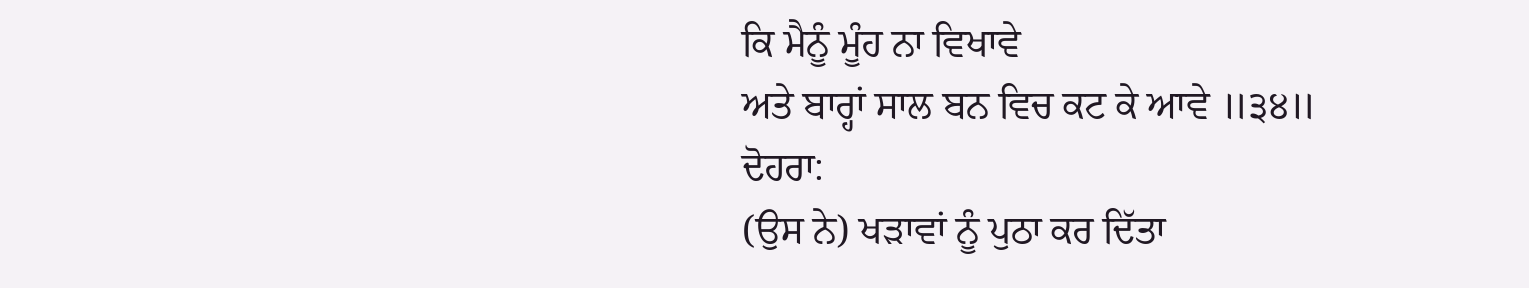ਕਿ ਮੈਨੂੰ ਮੂੰਹ ਨਾ ਵਿਖਾਵੇ
ਅਤੇ ਬਾਰ੍ਹਾਂ ਸਾਲ ਬਨ ਵਿਚ ਕਟ ਕੇ ਆਵੇ ॥੩੪॥
ਦੋਹਰਾ:
(ਉਸ ਨੇ) ਖੜਾਵਾਂ ਨੂੰ ਪੁਠਾ ਕਰ ਦਿੱਤਾ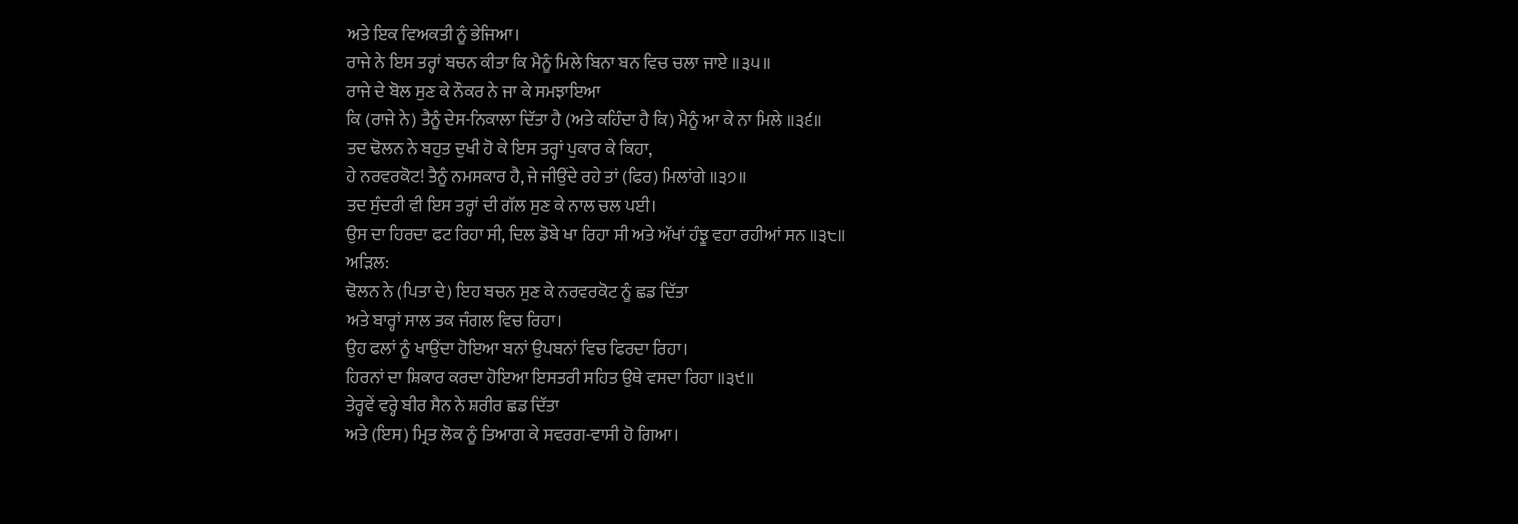ਅਤੇ ਇਕ ਵਿਅਕਤੀ ਨੂੰ ਭੇਜਿਆ।
ਰਾਜੇ ਨੇ ਇਸ ਤਰ੍ਹਾਂ ਬਚਨ ਕੀਤਾ ਕਿ ਮੈਨੂੰ ਮਿਲੇ ਬਿਨਾ ਬਨ ਵਿਚ ਚਲਾ ਜਾਏ ॥੩੫॥
ਰਾਜੇ ਦੇ ਬੋਲ ਸੁਣ ਕੇ ਨੌਕਰ ਨੇ ਜਾ ਕੇ ਸਮਝਾਇਆ
ਕਿ (ਰਾਜੇ ਨੇ) ਤੈਨੂੰ ਦੇਸ-ਨਿਕਾਲਾ ਦਿੱਤਾ ਹੈ (ਅਤੇ ਕਹਿੰਦਾ ਹੈ ਕਿ) ਮੈਨੂੰ ਆ ਕੇ ਨਾ ਮਿਲੇ ॥੩੬॥
ਤਦ ਢੋਲਨ ਨੇ ਬਹੁਤ ਦੁਖੀ ਹੋ ਕੇ ਇਸ ਤਰ੍ਹਾਂ ਪੁਕਾਰ ਕੇ ਕਿਹਾ,
ਹੇ ਨਰਵਰਕੋਟ! ਤੈਨੂੰ ਨਮਸਕਾਰ ਹੈ, ਜੇ ਜੀਉਂਦੇ ਰਹੇ ਤਾਂ (ਫਿਰ) ਮਿਲਾਂਗੇ ॥੩੭॥
ਤਦ ਸੁੰਦਰੀ ਵੀ ਇਸ ਤਰ੍ਹਾਂ ਦੀ ਗੱਲ ਸੁਣ ਕੇ ਨਾਲ ਚਲ ਪਈ।
ਉਸ ਦਾ ਹਿਰਦਾ ਫਟ ਰਿਹਾ ਸੀ, ਦਿਲ ਡੋਬੇ ਖਾ ਰਿਹਾ ਸੀ ਅਤੇ ਅੱਖਾਂ ਹੰਝੂ ਵਹਾ ਰਹੀਆਂ ਸਨ ॥੩੮॥
ਅੜਿਲ:
ਢੋਲਨ ਨੇ (ਪਿਤਾ ਦੇ) ਇਹ ਬਚਨ ਸੁਣ ਕੇ ਨਰਵਰਕੋਟ ਨੂੰ ਛਡ ਦਿੱਤਾ
ਅਤੇ ਬਾਰ੍ਹਾਂ ਸਾਲ ਤਕ ਜੰਗਲ ਵਿਚ ਰਿਹਾ।
ਉਹ ਫਲਾਂ ਨੂੰ ਖਾਉਂਦਾ ਹੋਇਆ ਬਨਾਂ ਉਪਬਨਾਂ ਵਿਚ ਫਿਰਦਾ ਰਿਹਾ।
ਹਿਰਨਾਂ ਦਾ ਸ਼ਿਕਾਰ ਕਰਦਾ ਹੋਇਆ ਇਸਤਰੀ ਸਹਿਤ ਉਥੇ ਵਸਦਾ ਰਿਹਾ ॥੩੯॥
ਤੇਰ੍ਹਵੇਂ ਵਰ੍ਹੇ ਬੀਰ ਸੈਨ ਨੇ ਸ਼ਰੀਰ ਛਡ ਦਿੱਤਾ
ਅਤੇ (ਇਸ) ਮ੍ਰਿਤ ਲੋਕ ਨੂੰ ਤਿਆਗ ਕੇ ਸਵਰਗ-ਵਾਸੀ ਹੋ ਗਿਆ।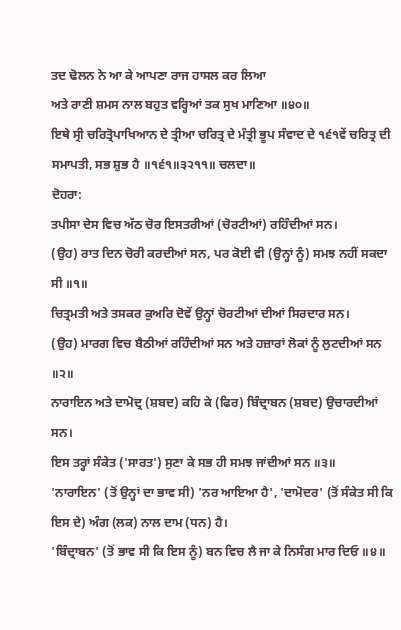ਤਦ ਢੋਲਨ ਨੇ ਆ ਕੇ ਆਪਣਾ ਰਾਜ ਹਾਸਲ ਕਰ ਲਿਆ
ਅਤੇ ਰਾਣੀ ਸ਼ਮਸ ਨਾਲ ਬਹੁਤ ਵਰ੍ਹਿਆਂ ਤਕ ਸੁਖ ਮਾਣਿਆ ॥੪੦॥
ਇਥੇ ਸ੍ਰੀ ਚਰਿਤ੍ਰੋਪਾਖਿਆਨ ਦੇ ਤ੍ਰੀਆ ਚਰਿਤ੍ਰ ਦੇ ਮੰਤ੍ਰੀ ਭੂਪ ਸੰਵਾਦ ਦੇ ੧੬੧ਵੇਂ ਚਰਿਤ੍ਰ ਦੀ ਸਮਾਪਤੀ, ਸਭ ਸ਼ੁਭ ਹੈ ॥੧੬੧॥੩੨੧੧॥ ਚਲਦਾ॥
ਦੋਹਰਾ:
ਤਪੀਸਾ ਦੇਸ ਵਿਚ ਅੱਠ ਚੋਰ ਇਸਤਰੀਆਂ (ਚੋਰਟੀਆਂ) ਰਹਿੰਦੀਆਂ ਸਨ।
(ਉਹ) ਰਾਤ ਦਿਨ ਚੋਰੀ ਕਰਦੀਆਂ ਸਨ, ਪਰ ਕੋਈ ਵੀ (ਉਨ੍ਹਾਂ ਨੂੰ) ਸਮਝ ਨਹੀਂ ਸਕਦਾ ਸੀ ॥੧॥
ਚਿਤ੍ਰਮਤੀ ਅਤੇ ਤਸਕਰ ਕੁਅਰਿ ਦੋਵੇਂ ਉਨ੍ਹਾਂ ਚੋਰਟੀਆਂ ਦੀਆਂ ਸਿਰਦਾਰ ਸਨ।
(ਉਹ) ਮਾਰਗ ਵਿਚ ਬੈਠੀਆਂ ਰਹਿੰਦੀਆਂ ਸਨ ਅਤੇ ਹਜ਼ਾਰਾਂ ਲੋਕਾਂ ਨੂੰ ਲੁਟਦੀਆਂ ਸਨ ॥੨॥
ਨਾਰਾਇਨ ਅਤੇ ਦਾਮੋਦ੍ਰ (ਸ਼ਬਦ) ਕਹਿ ਕੇ (ਫਿਰ) ਬਿੰਦ੍ਰਾਬਨ (ਸ਼ਬਦ) ਉਚਾਰਦੀਆਂ ਸਨ।
ਇਸ ਤਰ੍ਹਾਂ ਸੰਕੇਤ ('ਸਾਰਤ') ਸੁਣਾ ਕੇ ਸਭ ਹੀ ਸਮਝ ਜਾਂਦੀਆਂ ਸਨ ॥੩॥
'ਨਾਰਾਇਨ' (ਤੋਂ ਉਨ੍ਹਾਂ ਦਾ ਭਾਵ ਸੀ) 'ਨਰ ਆਇਆ ਹੈ', 'ਦਾਮੋਦਰ' (ਤੋਂ ਸੰਕੇਤ ਸੀ ਕਿ ਇਸ ਦੇ) ਅੰਗ (ਲਕ) ਨਾਲ ਦਾਮ (ਧਨ) ਹੈ।
'ਬਿੰਦ੍ਰਾਬਨ' (ਤੋਂ ਭਾਵ ਸੀ ਕਿ ਇਸ ਨੂੰ) ਬਨ ਵਿਚ ਲੈ ਜਾ ਕੇ ਨਿਸੰਗ ਮਾਰ ਦਿਓ ॥੪॥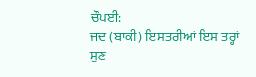ਚੌਪਈ:
ਜਦ (ਬਾਕੀ) ਇਸਤਰੀਆਂ ਇਸ ਤਰ੍ਹਾਂ ਸੁਣ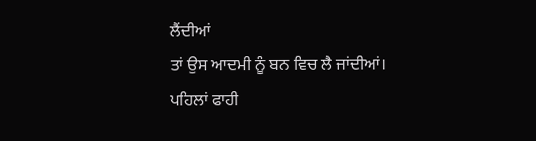ਲੈਂਦੀਆਂ
ਤਾਂ ਉਸ ਆਦਮੀ ਨੂੰ ਬਨ ਵਿਚ ਲੈ ਜਾਂਦੀਆਂ।
ਪਹਿਲਾਂ ਫਾਹੀ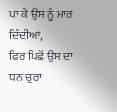ਪਾ ਕੇ ਉਸ ਨੂੰ ਮਾਰ ਦਿੰਦੀਆਂ,
ਫਿਰ ਪਿਛੋਂ ਉਸ ਦਾ ਧਨ ਚੁਰਾ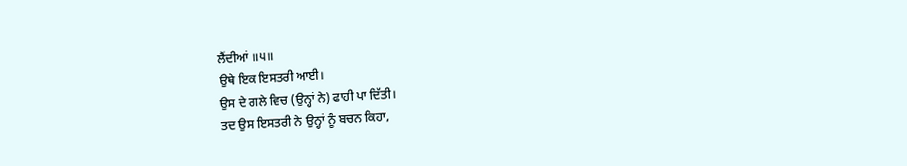ਲੈਂਦੀਆਂ ॥੫॥
ਉਥੇ ਇਕ ਇਸਤਰੀ ਆਈ।
ਉਸ ਦੇ ਗਲੇ ਵਿਚ (ਉਨ੍ਹਾਂ ਨੇ) ਫਾਹੀ ਪਾ ਦਿੱਤੀ।
ਤਦ ਉਸ ਇਸਤਰੀ ਨੇ ਉਨ੍ਹਾਂ ਨੂੰ ਬਚਨ ਕਿਹਾ,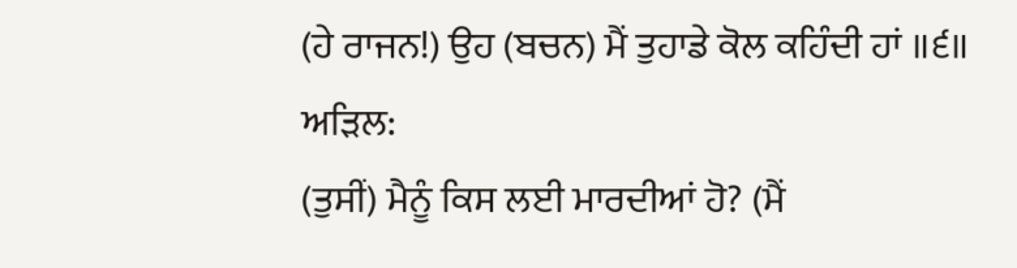(ਹੇ ਰਾਜਨ!) ਉਹ (ਬਚਨ) ਮੈਂ ਤੁਹਾਡੇ ਕੋਲ ਕਹਿੰਦੀ ਹਾਂ ॥੬॥
ਅੜਿਲ:
(ਤੁਸੀਂ) ਮੈਨੂੰ ਕਿਸ ਲਈ ਮਾਰਦੀਆਂ ਹੋ? (ਮੈਂ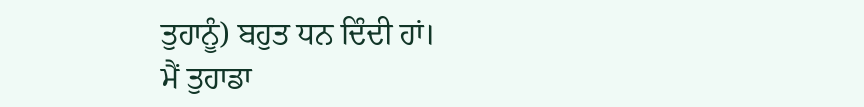ਤੁਹਾਨੂੰ) ਬਹੁਤ ਧਨ ਦਿੰਦੀ ਹਾਂ।
ਮੈਂ ਤੁਹਾਡਾ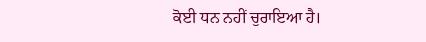ਕੋਈ ਧਨ ਨਹੀਂ ਚੁਰਾਇਆ ਹੈ।